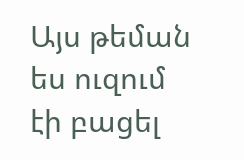Այս թեման ես ուզում էի բացել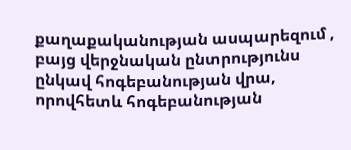քաղաքականության ասպարեզում , բայց վերջնական ընտրությունս ընկավ հոգեբանության վրա, որովհետև հոգեբանության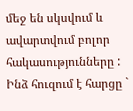մեջ են սկսվում և ավարտվում բոլոր հակասությունները : Ինձ հուզում է հարցը `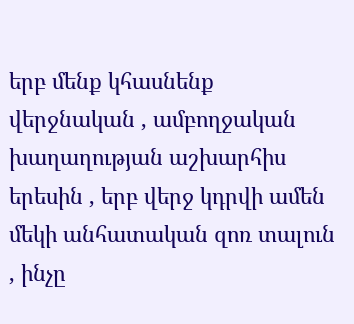երբ մենք կհասնենք վերջնական , ամբողջական խաղաղության աշխարհիս երեսին , երբ վերջ կդրվի ամեն մեկի անհատական զոռ տալուն , ինչը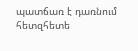պատճառ է դառնում հետզհետե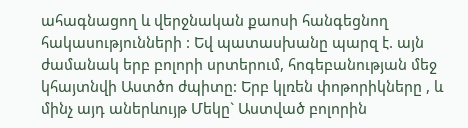ահագնացող և վերջնական քաոսի հանգեցնող հակասությունների : Եվ պատասխանը պարզ է. այն ժամանակ երբ բոլորի սրտերում, հոգեբանության մեջ կհայտնվի Աստծո ժպիտը: Երբ կլռեն փոթորիկները , և մինչ այդ աներևույթ Մեկը` Աստված բոլորին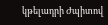կթելադրի Ժպիտով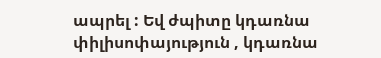ապրել : Եվ ժպիտը կդառնա փիլիսոփայություն , կդառնա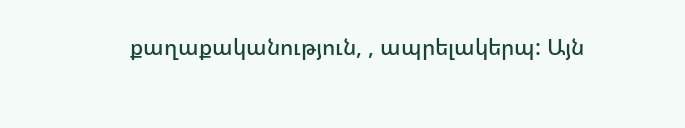քաղաքականություն, , ապրելակերպ: Այն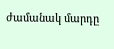ժամանակ մարդը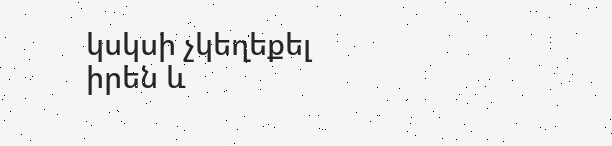կսկսի չկեղեքել իրեն և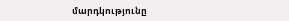մարդկությունը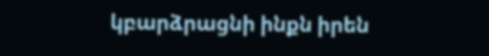կբարձրացնի ինքն իրեն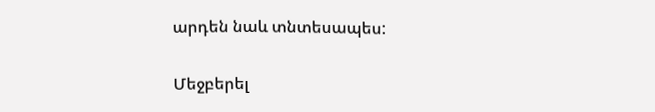արդեն նաև տնտեսապես:


Մեջբերել